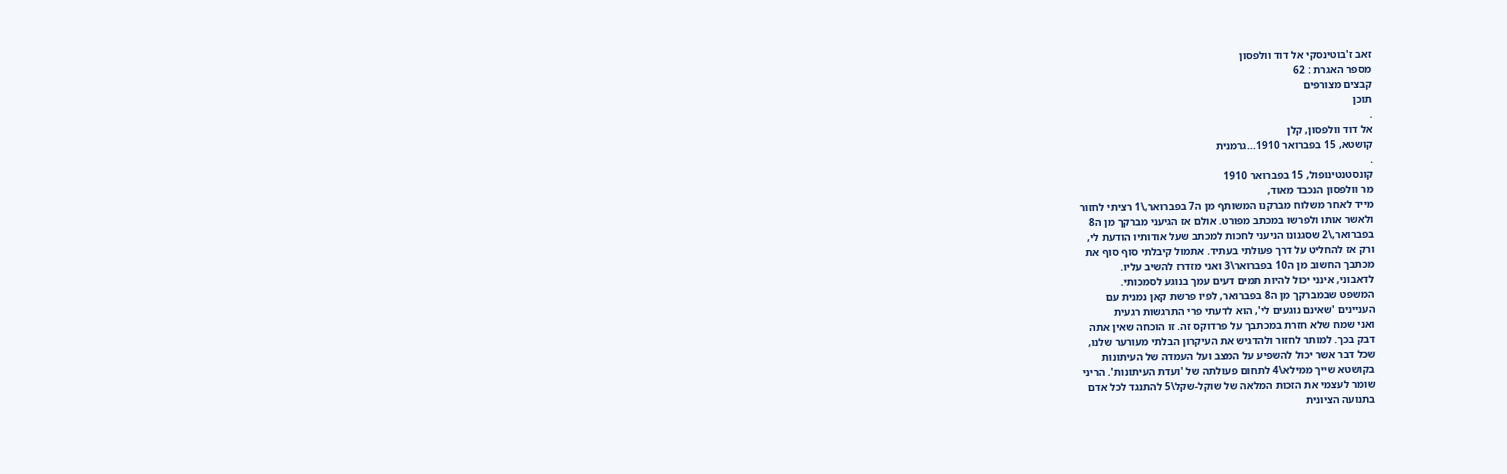זאב ז'בוטינסקי אל דוד וולפסון
מספר האגרת : 62
קבצים מצורפים
תוכן
.
אל דוד וולפסון, קלן
קושטא, 15 בפברואר 1910...גרמנית
.
קונסטנטינופול, 15 בפברואר 1910
מר וולפסון הנכבד מאוד,
מייד לאחר משלוח מברקנו המשותף מן ה7 בפברואר,\1 רציתי לחזור
ולאשר אותו ולפרשו במכתב מפורט. אולם אז הגיעני מברקך מן ה8
בפברואר,\2 שסגנונו הניעני לחכות למכתב שעל אודותיו הודעת לי,
ורק אז להחליט על דרך פעולתי בעתיד. אתמול קיבלתי סוף סוף את
מכתבך החשוב מן ה10 בפברואר\3 ואני מזדרז להשיב עליו.
לדאבוני, אינני יכול להיות תמים דעים עמך בנוגע לסמכותי.
המשפט שבמברקך מן ה8 בפברואר, לפיו פרשת קאן נמנית עם
העניינים 'שאינם נוגעים לי', הוא לדעתי פרי התרגשות רגעית
ואני שמח שלא חזרת במכתבך על פרדוקס זה. זו הוכחה שאין אתה
דבק בכך. למותר לחזור ולהדגיש את העיקרון הבלתי מעורער שלנו,
שכל דבר אשר יכול להשפיע על המצב ועל העמדה של העיתונות
בקושטא שייך ממילא\4 לתחום פעולתה של 'ועדת העיתונות'. הריני
שומר לעצמי את הזכות המלאה של שוקל-שקל\5 להתנגד לכל אדם
בתנועה הציונית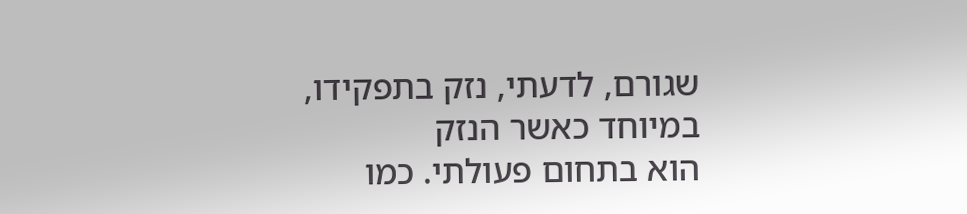שגורם, לדעתי, נזק בתפקידו, במיוחד כאשר הנזק
הוא בתחום פעולתי. כמו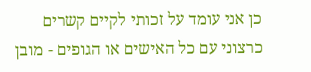כן אני עומד על זכותי לקיים קשרים
כרצוני עם כל האישים או הגופים - מובן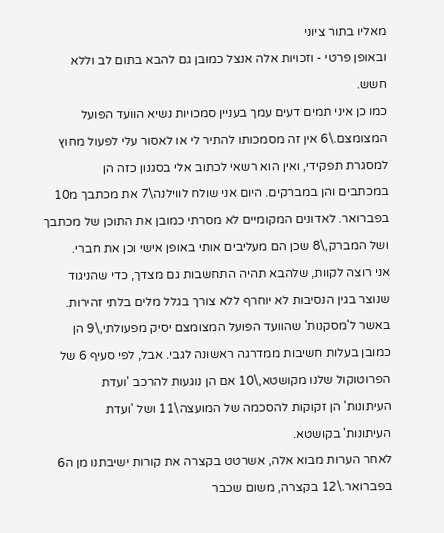מאליו בתור ציוני
ובאופן פרטי - וזכויות אלה אנצל כמובן גם להבא בתום לב וללא
חשש.
כמו כן איני תמים דעים עמך בעניין סמכויות נשיא הוועד הפועל
המצומצם.\6 אין זה מסמכותו להתיר לי או לאסור עלי לפעול מחוץ
למסגרת תפקידי, ואין הוא רשאי לכתוב אלי בסגנון כזה הן
במכתבים והן במברקים. היום אני שולח לווילנה\7 את מכתבך מ10
בפברואר. לאדונים המקומיים לא מסרתי כמובן את התוכן של מכתבך
ושל המברק,\8 שכן הם מעליבים אותי באופן אישי וכן את חברי.
אני רוצה לקוות, שלהבא תהיה התחשבות גם מצדך, כדי שהניגוד
שנוצר בגין הנסיבות לא יוחרף ללא צורך בגלל מלים בלתי זהירות.
באשר ל'מסקנות' שהוועד הפועל המצומצם יסיק מפעולתי,\9 הן
כמובן בעלות חשיבות ממדרגה ראשונה לגבי. אבל, לפי סעיף 6 של
הפרוטוקול שלנו מקושטא,\10 אם הן נוגעות להרכב 'ועדת
העיתונות' הן זקוקות להסכמה של המועצה\11 ושל 'ועדת
העיתונות' בקושטא.
לאחר הערות מבוא אלה, אשרטט בקצרה את קורות ישיבתנו מן ה6
בפברואר.\12 בקצרה, משום שכבר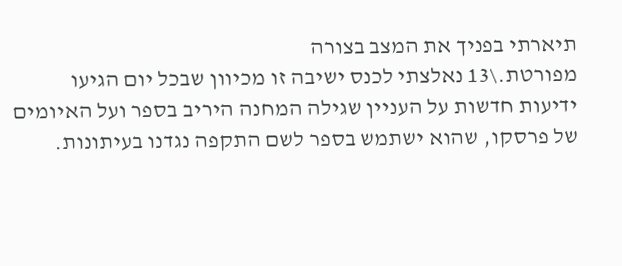תיארתי בפניך את המצב בצורה
מפורטת.\13 נאלצתי לכנס ישיבה זו מכיוון שבכל יום הגיעו
ידיעות חדשות על העניין שגילה המחנה היריב בספר ועל האיומים
של פרסקו, שהוא ישתמש בספר לשם התקפה נגדנו בעיתונות.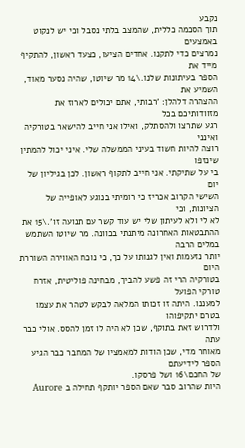נקבע
תוך הסכמה כללית, שהמצב בלתי נסבל וכי יש לנקוט באמצעים
נמרצים כדי לתקנו. אחדים הציעו, כצעד ראשון, להתקיף מייד את
הספר בעיתונות שלנו.\14 מר שיוטו, שהיה נסער מאוד, השמיע את
ההצהרה דלהלן: 'רבותי, אתם יכולים לארוז את מזוודותיכם בכל
רגע שתרצו ולהסתלק, ואילו אני חייב להישאר בטורקיה ואינני
רוצה להיות חשוד בעיני הממשלה שלי. איני יכול להמתין שינזפו
בי על שתיקתי. אני חייב לתקוף ראשון. לכן בגיליון של יום
השישי הקרוב אכריז כי רומיתי בנוגע לאופייה של הציונות, וכי
לא לי ולא לעיתון שלי יש עוד קשר עם תנועה זו'.\15 את
ההתבטאות האחרונה מיתנתי בכוונה. מר שיוטו השתמש במלים הרבה
יותר נזעמות ואין לגנותו על כך, כי נוכח האווירה השוררת היום
בטורקיה הרי זה פשע להביך, מבחינה פוליטית, אזרח טורקי הפועל
למעננו. היתה זו זכותו המלאה לבקש לטהר את עצמו בטרם יתקיפוהו
ולדרוש זאת בתוקף, שכן לא היה לו זמן להסס. אולי כבר עתה
מאוחר מדי, שכן הודות למאמציו של המחבר כבר הגיע הספר לידיעתם
של החכם\16 ושל פרסקו.
היות שהרוב סבר שאם הספר יותקף תחילה ב Aurore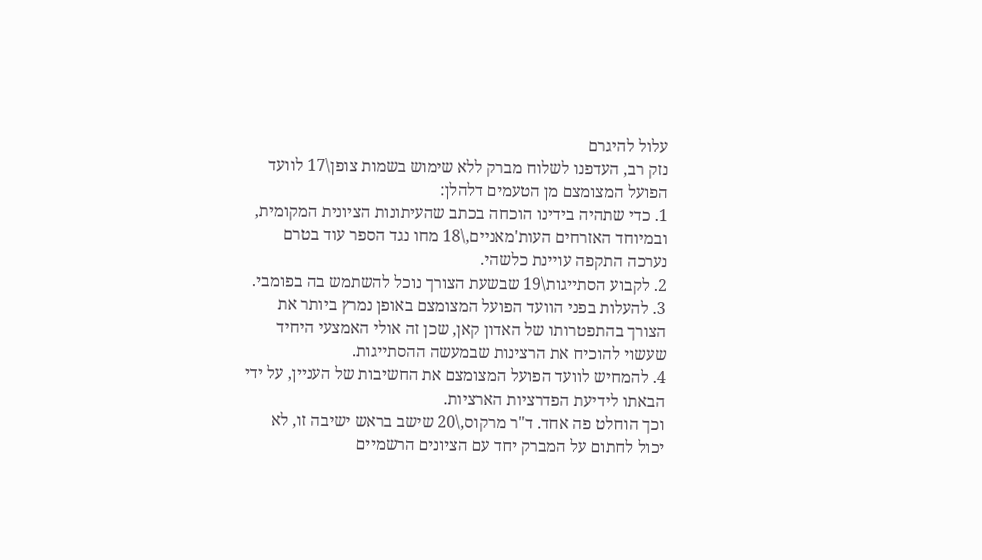עלול להיגרם
נזק רב, העדפנו לשלוח מברק ללא שימוש בשמות צופן\17 לוועד
הפועל המצומצם מן הטעמים דלהלן:
1. כדי שתהיה בידינו הוכחה בכתב שהעיתונות הציונית המקומית,
ובמיוחד האזרחים העות'מאניים,\18 מחו נגד הספר עוד בטרם
נערכה התקפה עויינת כלשהי.
2. לקבוע הסתייגות\19 שבשעת הצורך נוכל להשתמש בה בפומבי.
3. להעלות בפני הוועד הפועל המצומצם באופן נמרץ ביותר את
הצורך בהתפטרותו של האדון קאן, שכן זה אולי האמצעי היחיד
שעשוי להוכיח את הרצינות שבמעשה ההסתייגות.
4. להמחיש לוועד הפועל המצומצם את החשיבות של העניין, על ידי
הבאתו לידיעת הפדרציות הארציות.
וכך הוחלט פה אחד. ד"ר מרקוס,\20 שישב בראש ישיבה זו, לא
יכול לחתום על המברק יחד עם הציונים הרשמיים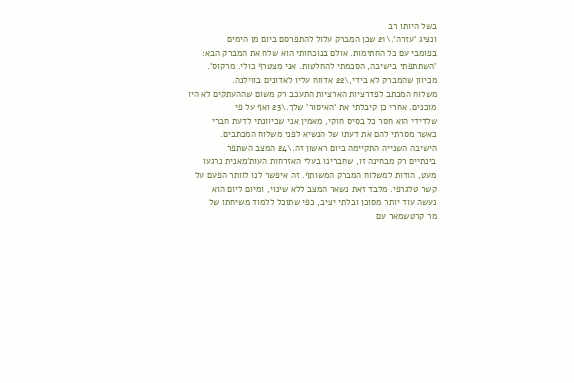בשל היותו רב
ונציג 'עזרה'.\21 שכן המברק עלול להתפרסם ביום מן הימים
בפומבי עם כל החתימות. אולם בנוכחותי הוא שלח את המברק הבא:
'השתתפתי בישיבה, הסכמתי להחלטות. אני מצטרף כולי. מרקוס'.
מכיוון שהמברק לא בידי,\22 אדווח עליו לאדונים בווילנה.
משלוח המכתב לפדרציות הארציות התעכב רק משום שההעתקים לא היו
מוכנים. אחרי כן קיבלתי את 'האיסור' שלך.\23 ואף על פי
שלדידי הוא חסר כל בסיס חוקי, מאמין אני שכיוונתי לדעת חברי
כאשר מסרתי להם את דעתו של הנשיא לפני משלוח המכתבים.
הישיבה השנייה התקיימה ביום ראשון זה.\24 המצב השתפר
בינתיים רק מבחינה זו, שחברינו בעלי האזרחות העות'מאנית נרגעו
מעט, הודות למשלוח המברק המשותף. זה איפשר לנו לוותר הפעם על
קשר טלגרפי. מלבד זאת נשאר המצב ללא שינוי, ומיום ליום הוא
נעשה עוד יותר מסוכן ובלתי יציב, כפי שתוכל ללמוד משיחתו של
מר קרטשמאר עם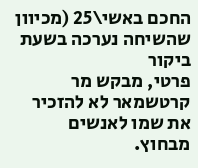החכם באשי\25 (מכיוון שהשיחה נערכה בשעת ביקור
פרטי, מבקש מר קרטשמאר לא להזכיר את שמו לאנשים מבחוץ.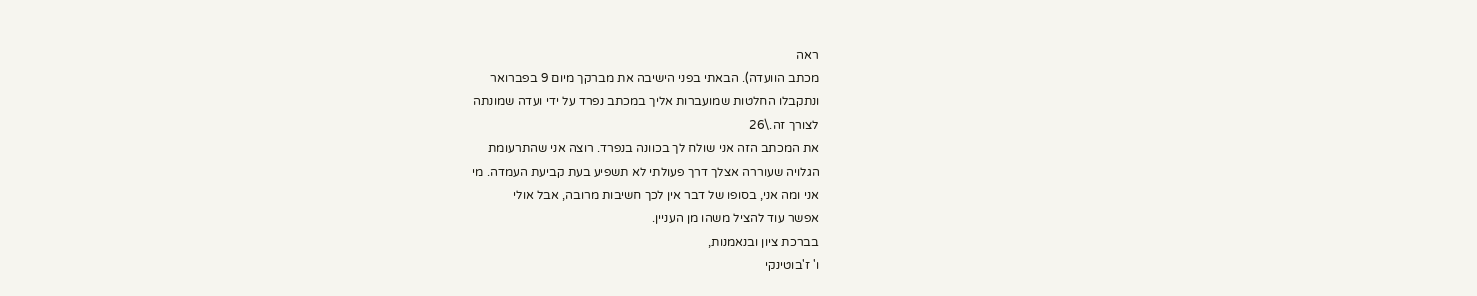ראה
מכתב הוועדה). הבאתי בפני הישיבה את מברקך מיום 9 בפברואר
ונתקבלו החלטות שמועברות אליך במכתב נפרד על ידי ועדה שמונתה
לצורך זה.\26
את המכתב הזה אני שולח לך בכוונה בנפרד. רוצה אני שהתרעומת
הגלויה שעוררה אצלך דרך פעולתי לא תשפיע בעת קביעת העמדה. מי
אני ומה אני, בסופו של דבר אין לכך חשיבות מרובה, אבל אולי
אפשר עוד להציל משהו מן העניין.
בברכת ציון ובנאמנות,
ו' ז'בוטינקי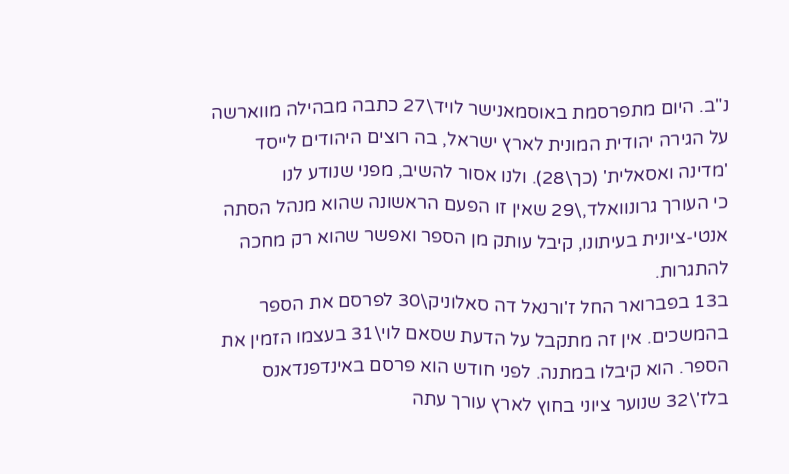נ"ב. היום מתפרסמת באוסמאנישר לויד\27 כתבה מבהילה מווארשה
על הגירה יהודית המונית לארץ ישראל, בה רוצים היהודים לייסד
'מדינה ואסאלית' (כך\28). ולנו אסור להשיב, מפני שנודע לנו
כי העורך גרונוואלד,\29 שאין זו הפעם הראשונה שהוא מנהל הסתה
אנטי-ציונית בעיתונו, קיבל עותק מן הספר ואפשר שהוא רק מחכה
להתגרות.
ב13 בפברואר החל ז'ורנאל דה סאלוניק\30 לפרסם את הספר
בהמשכים. אין זה מתקבל על הדעת שסאם לוי\31 בעצמו הזמין את
הספר. הוא קיבלו במתנה. לפני חודש הוא פרסם באינדפנדאנס
בלז'\32 שנוער ציוני בחוץ לארץ עורך עתה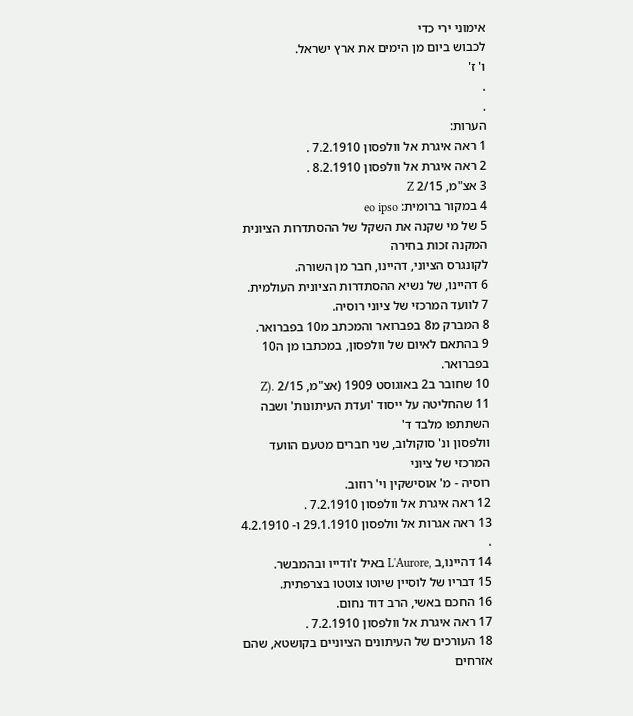אימוני ירי כדי
לכבוש ביום מן הימים את ארץ ישראל.
ו' ז'
.
.
הערות:
1 ראה איגרת אל וולפסון 7.2.1910 .
2 ראה איגרת אל וולפסון 8.2.1910 .
3 אצ"מ, 2/15 Z
4 במקור ברומית: eo ipso
5 של מי שקנה את השקל של ההסתדרות הציונית המקנה זכות בחירה
לקונגרס הציוני, דהיינו, חבר מן השורה.
6 דהיינו, של נשיא ההסתדרות הציונית העולמית.
7 לוועד המרכזי של ציוני רוסיה.
8 המברק מ8 בפברואר והמכתב מ10 בפברואר.
9 בהתאם לאיום של וולפסון, במכתבו מן ה10 בפברואר.
10 שחובר ב2 באוגוסט 1909 (אצ"מ, 2/15 .(Z
11 שהחליטה על ייסוד 'ועדת העיתונות' ושבה השתתפו מלבד ד'
וולפסון ונ' סוקולוב, שני חברים מטעם הוועד המרכזי של ציוני
רוסיה - מ' אוסישקין וי' רוזוב.
12 ראה איגרת אל וולפסון 7.2.1910 .
13 ראה אגרות אל וולפסון 29.1.1910 ו- 4.2.1910 .
14 דהיינו,ב ,L'Aurore באיל ז'ודייו ובהמבשר.
15 דבריו של לוסיין שיוטו צוטטו בצרפתית.
16 החכם באשי, הרב דוד נחום.
17 ראה איגרת אל וולפסון 7.2.1910 .
18 העורכים של העיתונים הציוניים בקושטא, שהם אזרחים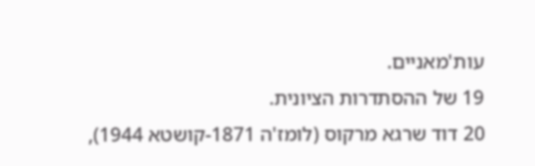עות'מאניים.
19 של ההסתדרות הציונית.
20 דוד שרגא מרקוס (לומז'ה 1871-קושטא 1944),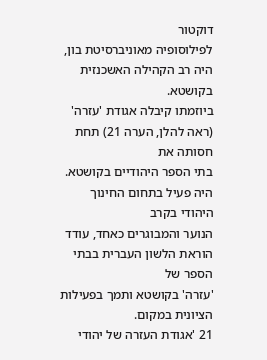דוקטור
לפילוסופיה מאוניברסיטת בון, היה רב הקהילה האשכנזית בקושטא.
ביוזמתו קיבלה אגודת 'עזרה' (ראה להלן, הערה 21) תחת חסותה את
בתי הספר היהודיים בקושטא. היה פעיל בתחום החינוך היהודי בקרב
הנוער והמבוגרים כאחד, עודד הוראת הלשון העברית בבתי הספר של
'עזרה' בקושטא ותמך בפעילות הציונית במקום.
21 'אגודת העזרה של יהודי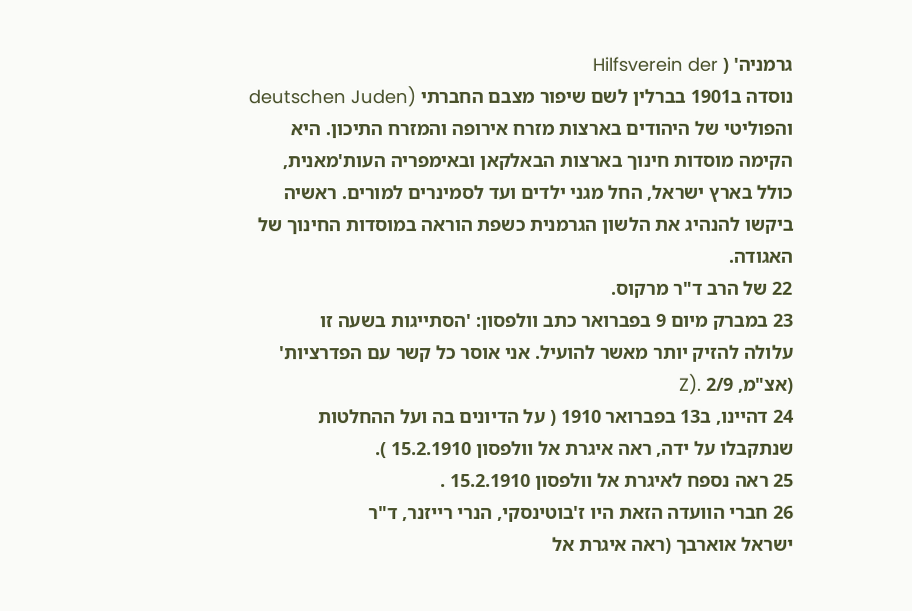גרמניה' ( Hilfsverein der
נוסדה ב1901 בברלין לשם שיפור מצבם החברתי (deutschen Juden
והפוליטי של היהודים בארצות מזרח אירופה והמזרח התיכון. היא
הקימה מוסדות חינוך בארצות הבאלקאן ובאימפריה העות'מאנית,
כולל בארץ ישראל, החל מגני ילדים ועד לסמינרים למורים. ראשיה
ביקשו להנהיג את הלשון הגרמנית כשפת הוראה במוסדות החינוך של
האגודה.
22 של הרב ד"ר מרקוס.
23 במברק מיום 9 בפברואר כתב וולפסון: 'הסתייגות בשעה זו
עלולה להזיק יותר מאשר להועיל. אני אוסר כל קשר עם הפדרציות'
(אצ"מ, 2/9 .(Z
24 דהיינו, ב13 בפברואר 1910 ( על הדיונים בה ועל ההחלטות
שנתקבלו על ידה, ראה איגרת אל וולפסון 15.2.1910 ).
25 ראה נספח לאיגרת אל וולפסון 15.2.1910 .
26 חברי הוועדה הזאת היו ז'בוטינסקי, הנרי רייזנר, ד"ר
ישראל אוארבך (ראה איגרת אל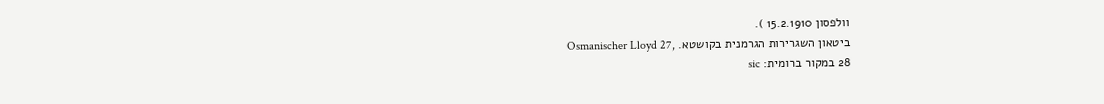וולפסון 15.2.1910 ).
ביטאון השגרירות הגרמנית בקושטא. ,Osmanischer Lloyd 27
28 במקור ברומית: sic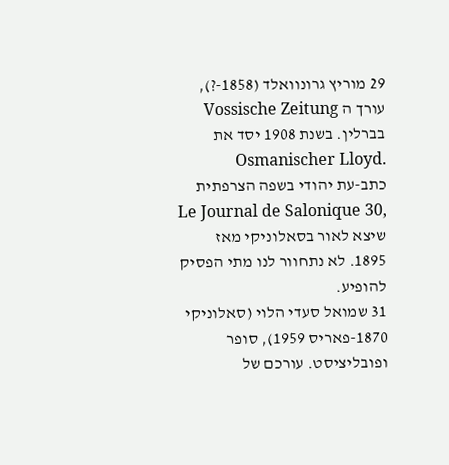29 מוריץ גרונוואלד (1858-?), עורך ה Vossische Zeitung
בברלין. בשנת 1908 יסד את .Osmanischer Lloyd
כתב-עת יהודי בשפה הצרפתית ,Le Journal de Salonique 30
שיצא לאור בסאלוניקי מאז 1895. לא נתחוור לנו מתי הפסיק
להופיע.
31 שמואל סעדי הלוי (סאלוניקי 1870-פאריס 1959), סופר
ופובליציסט. עורכם של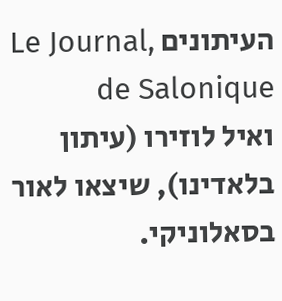העיתונים ,Le Journal de Salonique
ואיל לוזירו (עיתון בלאדינו), שיצאו לאור בסאלוניקי.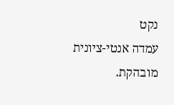נקט
עמדה אנטי-ציונית מובהקת.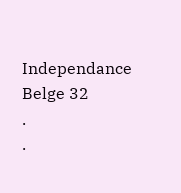Independance Belge 32
.
.